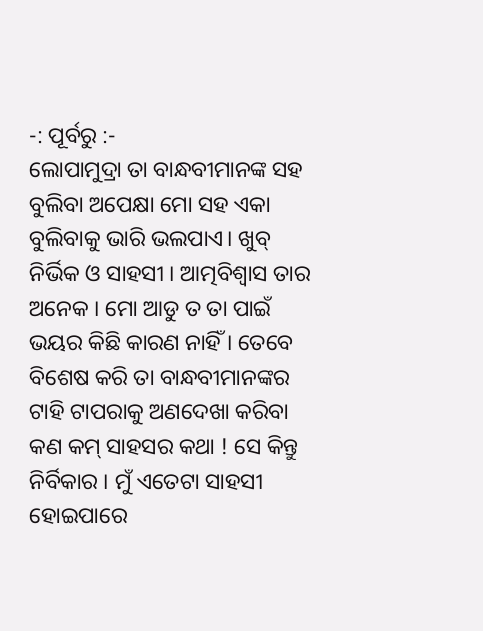-: ପୂର୍ବରୁ :-
ଲୋପାମୁଦ୍ରା ତା ବାନ୍ଧବୀମାନଙ୍କ ସହ ବୁଲିବା ଅପେକ୍ଷା ମୋ ସହ ଏକା ବୁଲିବାକୁ ଭାରି ଭଲପାଏ। ଖୁବ୍ ନିର୍ଭିକ ଓ ସାହସୀ । ଆତ୍ମବିଶ୍ୱାସ ତାର ଅନେକ । ମୋ ଆଡୁ ତ ତା ପାଇଁ ଭୟର କିଛି କାରଣ ନାହିଁ । ତେବେ ବିଶେଷ କରି ତା ବାନ୍ଧବୀମାନଙ୍କର ଟାହି ଟାପରାକୁ ଅଣଦେଖା କରିବା କଣ କମ୍ ସାହସର କଥା ! ସେ କିନ୍ତୁ ନିର୍ବିକାର । ମୁଁ ଏତେଟା ସାହସୀ ହୋଇପାରେ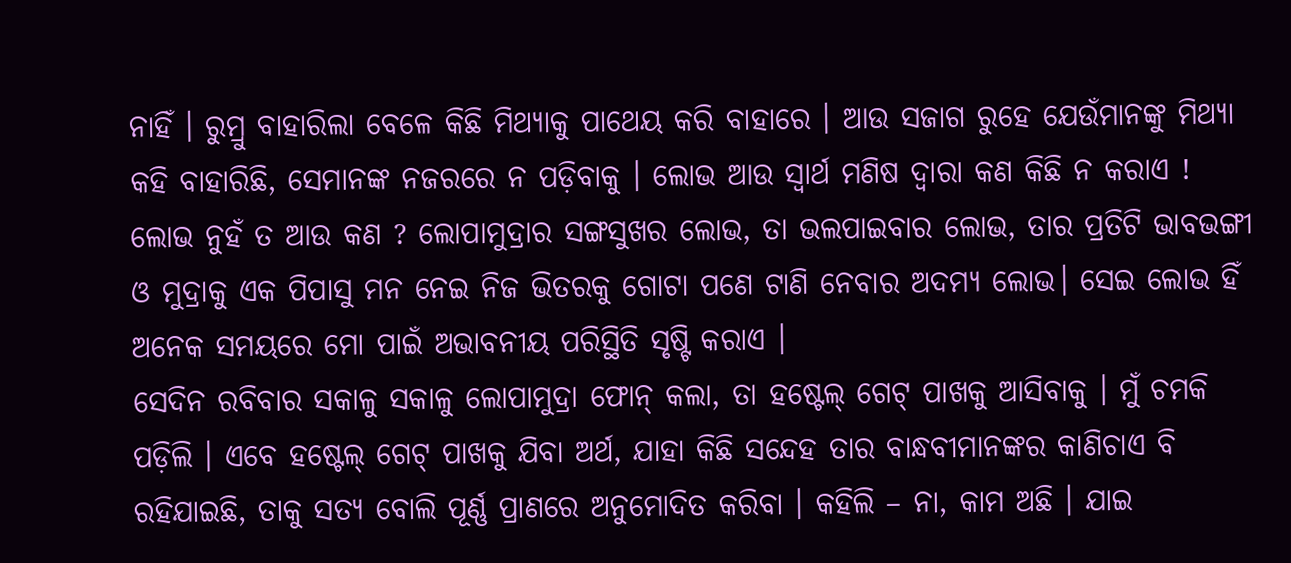ନାହିଁ । ରୁମ୍ରୁ ବାହାରିଲା ବେଳେ କିଛି ମିଥ୍ୟାକୁ ପାଥେୟ କରି ବାହାରେ । ଆଉ ସଜାଗ ରୁହେ ଯେଉଁମାନଙ୍କୁ ମିଥ୍ୟା କହି ବାହାରିଛି, ସେମାନଙ୍କ ନଜରରେ ନ ପଡ଼ିବାକୁ । ଲୋଭ ଆଉ ସ୍ୱାର୍ଥ ମଣିଷ ଦ୍ୱାରା କଣ କିଛି ନ କରାଏ ! ଲୋଭ ନୁହଁ ତ ଆଉ କଣ ? ଲୋପାମୁଦ୍ରାର ସଙ୍ଗସୁଖର ଲୋଭ, ତା ଭଲପାଇବାର ଲୋଭ, ତାର ପ୍ରତିଟି ଭାବଭଙ୍ଗୀ ଓ ମୁଦ୍ରାକୁ ଏକ ପିପାସୁ ମନ ନେଇ ନିଜ ଭିତରକୁ ଗୋଟା ପଣେ ଟାଣି ନେବାର ଅଦମ୍ୟ ଲୋଭ। ସେଇ ଲୋଭ ହିଁ ଅନେକ ସମୟରେ ମୋ ପାଇଁ ଅଭାବନୀୟ ପରିସ୍ଥିତି ସୃଷ୍ଟି କରାଏ ।
ସେଦିନ ରବିବାର ସକାଳୁ ସକାଳୁ ଲୋପାମୁଦ୍ରା ଫୋନ୍ କଲା, ତା ହଷ୍ଟେଲ୍ ଗେଟ୍ ପାଖକୁ ଆସିବାକୁ । ମୁଁ ଚମକି ପଡ଼ିଲି । ଏବେ ହଷ୍ଟେଲ୍ ଗେଟ୍ ପାଖକୁ ଯିବା ଅର୍ଥ, ଯାହା କିଛି ସନ୍ଦେହ ତାର ବାନ୍ଧବୀମାନଙ୍କର କାଣିଚାଏ ବି ରହିଯାଇଛି, ତାକୁ ସତ୍ୟ ବୋଲି ପୂର୍ଣ୍ଣ ପ୍ରାଣରେ ଅନୁମୋଦିତ କରିବା । କହିଲି – ନା, କାମ ଅଛି । ଯାଇ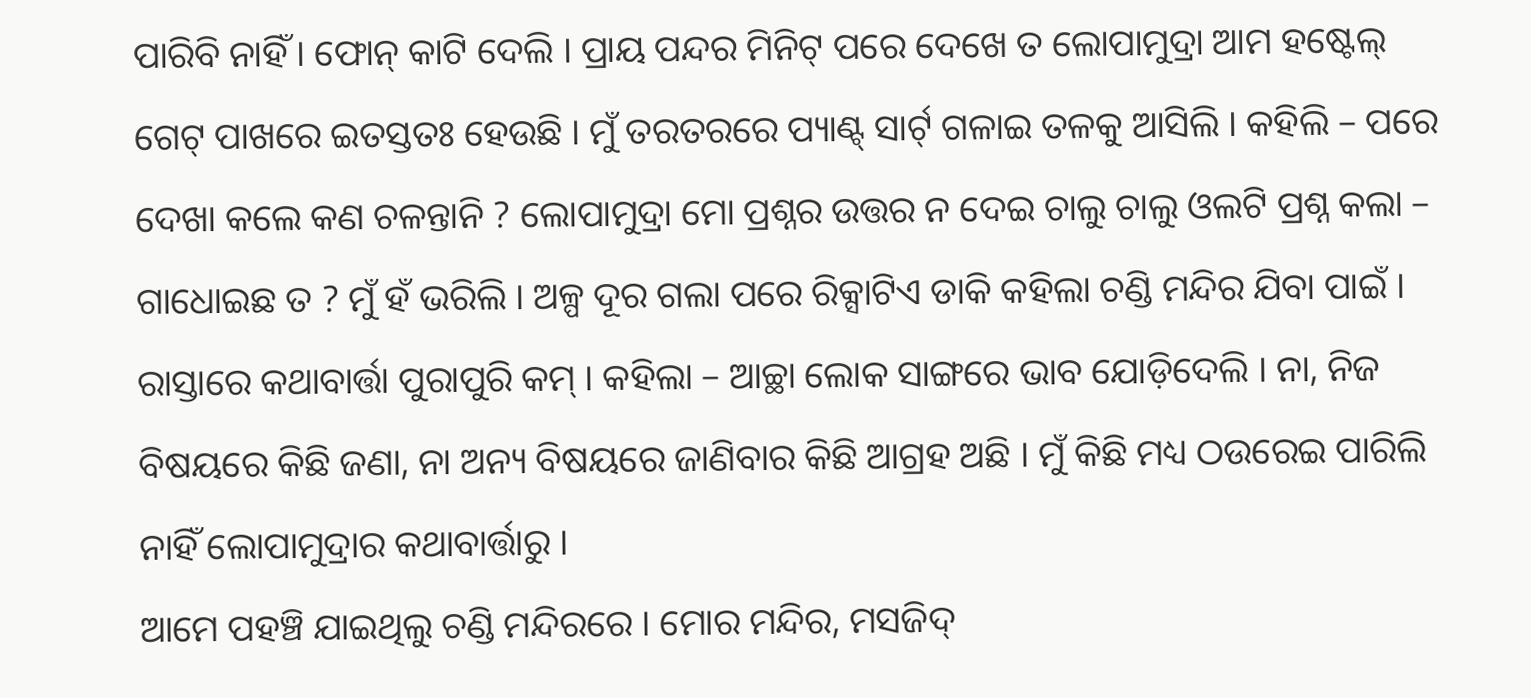ପାରିବି ନାହିଁ । ଫୋନ୍ କାଟି ଦେଲି । ପ୍ରାୟ ପନ୍ଦର ମିନିଟ୍ ପରେ ଦେଖେ ତ ଲୋପାମୁଦ୍ରା ଆମ ହଷ୍ଟେଲ୍ ଗେଟ୍ ପାଖରେ ଇତସ୍ତତଃ ହେଉଛି । ମୁଁ ତରତରରେ ପ୍ୟାଣ୍ଟ୍ ସାର୍ଟ୍ ଗଳାଇ ତଳକୁ ଆସିଲି । କହିଲି – ପରେ ଦେଖା କଲେ କଣ ଚଳନ୍ତାନି ? ଲୋପାମୁଦ୍ରା ମୋ ପ୍ରଶ୍ନର ଉତ୍ତର ନ ଦେଇ ଚାଲୁ ଚାଲୁ ଓଲଟି ପ୍ରଶ୍ନ କଲା – ଗାଧୋଇଛ ତ ? ମୁଁ ହଁ ଭରିଲି । ଅଳ୍ପ ଦୂର ଗଲା ପରେ ରିକ୍ସାଟିଏ ଡାକି କହିଲା ଚଣ୍ଡି ମନ୍ଦିର ଯିବା ପାଇଁ । ରାସ୍ତାରେ କଥାବାର୍ତ୍ତା ପୁରାପୁରି କମ୍ । କହିଲା – ଆଚ୍ଛା ଲୋକ ସାଙ୍ଗରେ ଭାବ ଯୋଡ଼ିଦେଲି । ନା, ନିଜ ବିଷୟରେ କିଛି ଜଣା, ନା ଅନ୍ୟ ବିଷୟରେ ଜାଣିବାର କିଛି ଆଗ୍ରହ ଅଛି । ମୁଁ କିଛି ମଧ୍ୟ ଠଉରେଇ ପାରିଲି ନାହିଁ ଲୋପାମୁଦ୍ରାର କଥାବାର୍ତ୍ତାରୁ ।
ଆମେ ପହଞ୍ଚି ଯାଇଥିଲୁ ଚଣ୍ଡି ମନ୍ଦିରରେ । ମୋର ମନ୍ଦିର, ମସଜିଦ୍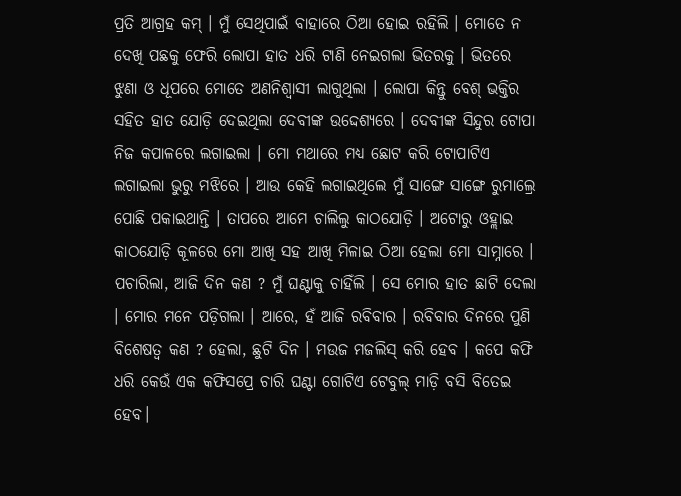ପ୍ରତି ଆଗ୍ରହ କମ୍ । ମୁଁ ସେଥିପାଇଁ ବାହାରେ ଠିଆ ହୋଇ ରହିଲି । ମୋତେ ନ ଦେଖି ପଛକୁ ଫେରି ଲୋପା ହାତ ଧରି ଟାଣି ନେଇଗଲା ଭିତରକୁ । ଭିତରେ ଝୁଣା ଓ ଧୂପରେ ମୋତେ ଅଣନିଶ୍ୱାସୀ ଲାଗୁଥିଲା । ଲୋପା କିନ୍ତୁ ବେଶ୍ ଭକ୍ତିର ସହିତ ହାତ ଯୋଡ଼ି ଦେଇଥିଲା ଦେବୀଙ୍କ ଉଦ୍ଦେଶ୍ୟରେ । ଦେବୀଙ୍କ ସିନ୍ଦୁର ଟୋପା ନିଜ କପାଳରେ ଲଗାଇଲା । ମୋ ମଥାରେ ମଧ୍ୟ ଛୋଟ କରି ଟୋପାଟିଏ ଲଗାଇଲା ଭୁରୁ ମଝିରେ । ଆଉ କେହି ଲଗାଇଥିଲେ ମୁଁ ସାଙ୍ଗେ ସାଙ୍ଗେ ରୁମାଲ୍ରେ ପୋଛି ପକାଇଥାନ୍ତି । ତାପରେ ଆମେ ଚାଲିଲୁ କାଠଯୋଡ଼ି । ଅଟୋରୁ ଓହ୍ଲାଇ କାଠଯୋଡ଼ି କୂଳରେ ମୋ ଆଖି ସହ ଆଖି ମିଳାଇ ଠିଆ ହେଲା ମୋ ସାମ୍ନାରେ । ପଚାରିଲା, ଆଜି ଦିନ କଣ ? ମୁଁ ଘଣ୍ଟାକୁ ଚାହିଁଲି । ସେ ମୋର ହାତ ଛାଟି ଦେଲା । ମୋର ମନେ ପଡ଼ିଗଲା । ଆରେ, ହଁ ଆଜି ରବିବାର । ରବିବାର ଦିନରେ ପୁଣି ବିଶେଷତ୍ୱ କଣ ? ହେଲା, ଛୁଟି ଦିନ । ମଉଜ ମଜଲିସ୍ କରି ହେବ । କପେ କଫି ଧରି କେଉଁ ଏକ କଫିସପ୍ରେ ଚାରି ଘଣ୍ଟା ଗୋଟିଏ ଟେବୁଲ୍ ମାଡ଼ି ବସି ବିତେଇ ହେବ।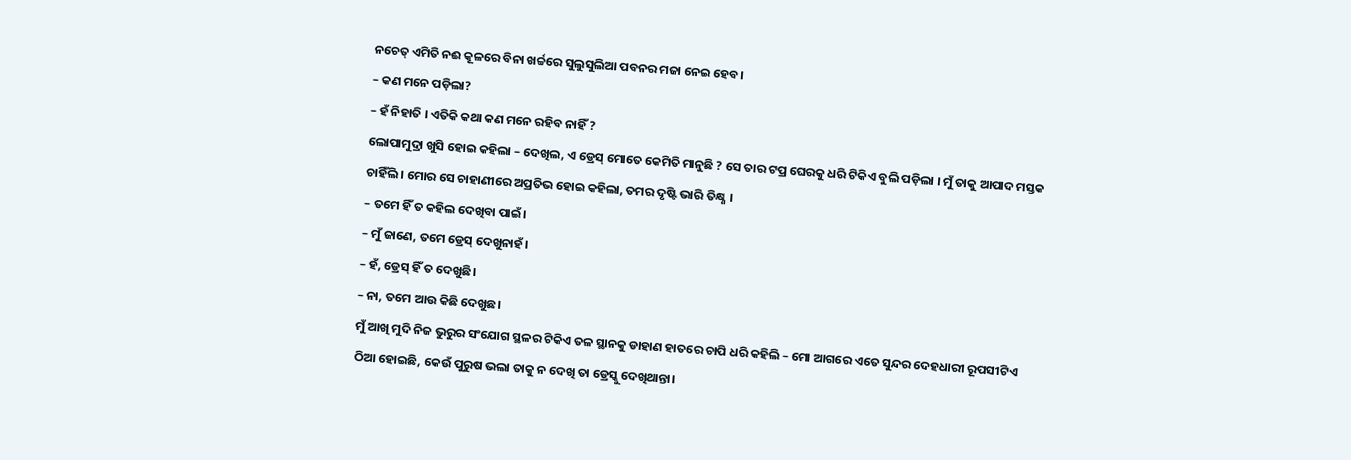ନଚେତ୍ ଏମିତି ନଈ କୂଳରେ ବିନା ଖର୍ଚ୍ଚରେ ସୁଲୁସୁଲିଆ ପବନର ମଜା ନେଇ ହେବ।
– କଣ ମନେ ପଡ଼ିଲା?
– ହଁ ନିହାତି । ଏତିକି କଥା କଣ ମନେ ରହିବ ନାହିଁ ?
ଲୋପାମୁଦ୍ରା ଖୁସି ହୋଇ କହିଲା – ଦେଖିଲ, ଏ ଡ୍ରେସ୍ ମୋତେ କେମିତି ମାନୁଛି ? ସେ ତାର ଟପ୍ର ଘେରକୁ ଧରି ଟିକିଏ ବୁଲି ପଡ଼ିଲା । ମୁଁ ତାକୁ ଆପାଦ ମସ୍ତକ ଚାହିଁଲି । ମୋର ସେ ଚାହାଣୀରେ ଅପ୍ରତିଭ ହୋଇ କହିଲା, ତମର ଦୃଷ୍ଟି ଭାରି ତିକ୍ଷ୍ଣ ।
– ତମେ ହିଁ ତ କହିଲ ଦେଖିବା ପାଇଁ।
– ମୁଁ ଜାଣେ, ତମେ ଡ୍ରେସ୍ ଦେଖୁନାହଁ।
– ହଁ, ଡ୍ରେସ୍ ହିଁ ତ ଦେଖୁଛି।
– ନା, ତମେ ଆଉ କିଛି ଦେଖୁଛ।
ମୁଁ ଆଖି ମୁଦି ନିଜ ଭୁରୁର ସଂଯୋଗ ସ୍ଥଳର ଟିକିଏ ତଳ ସ୍ଥାନକୁ ଡାହାଣ ହାତରେ ଚାପି ଧରି କହିଲି – ମୋ ଆଗରେ ଏତେ ସୁନ୍ଦର ଦେହଧାରୀ ରୂପସୀଟିଏ ଠିଆ ହୋଇଛି, କେଉଁ ପୁରୁଷ ଭଲା ତାକୁ ନ ଦେଖି ତା ଡ୍ରେସ୍କୁ ଦେଖିଥାନ୍ତା।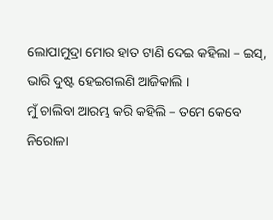ଲୋପାମୁଦ୍ରା ମୋର ହାତ ଟାଣି ଦେଇ କହିଲା – ଇସ୍, ଭାରି ଦୁଷ୍ଟ ହେଇଗଲଣି ଆଜିକାଲି ।
ମୁଁ ଚାଲିବା ଆରମ୍ଭ କରି କହିଲି – ତମେ କେବେ ନିରୋଳା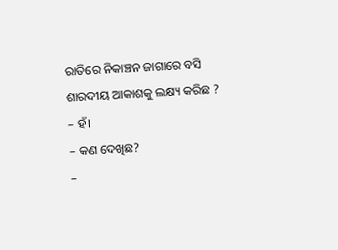ରାତିରେ ନିକାଞ୍ଚନ ଜାଗାରେ ବସି ଶାରଦୀୟ ଆକାଶକୁ ଲକ୍ଷ୍ୟ କରିଛ ?
– ହଁ।
– କଣ ଦେଖିଛ?
–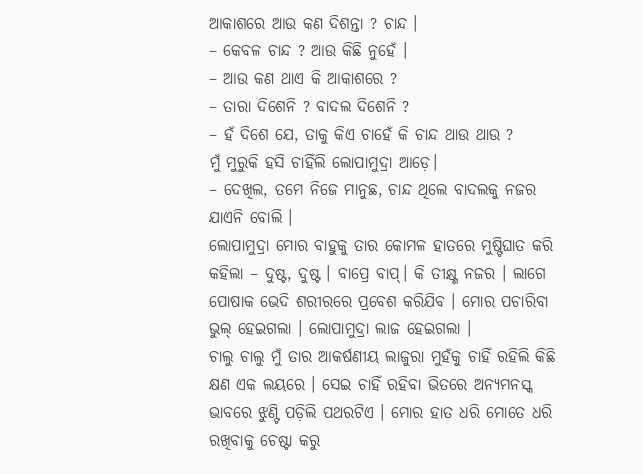ଆକାଶରେ ଆଉ କଣ ଦିଶନ୍ତା ? ଚାନ୍ଦ ।
– କେବଳ ଚାନ୍ଦ ? ଆଉ କିଛି ନୁହେଁ ।
– ଆଉ କଣ ଥାଏ କି ଆକାଶରେ ?
– ତାରା ଦିଶେନି ? ବାଦଲ ଦିଶେନି ?
– ହଁ ଦିଶେ ଯେ, ତାକୁ କିଏ ଚାହେଁ କି ଚାନ୍ଦ ଥାଉ ଥାଉ ?
ମୁଁ ମୁରୁକି ହସି ଚାହିଁଲି ଲୋପାମୁଦ୍ରା ଆଡ଼େ।
– ଦେଖିଲ, ତମେ ନିଜେ ମାନୁଛ, ଚାନ୍ଦ ଥିଲେ ବାଦଲକୁ ନଜର ଯାଏନି ବୋଲି ।
ଲୋପାମୁଦ୍ରା ମୋର ବାହୁକୁ ତାର କୋମଳ ହାତରେ ମୁଷ୍ଟିଘାତ କରି କହିଲା – ଦୁଷ୍ଟ, ଦୁଷ୍ଟ । ବାପ୍ରେ ବାପ୍। କି ତୀକ୍ଷ୍ଣ ନଜର । ଲାଗେ ପୋଷାକ ଭେଦି ଶରୀରରେ ପ୍ରବେଶ କରିଯିବ । ମୋର ପଚାରିବା ଭୁଲ୍ ହେଇଗଲା । ଲୋପାମୁଦ୍ରା ଲାଜ ହେଇଗଲା ।
ଚାଲୁ ଚାଲୁ ମୁଁ ତାର ଆକର୍ଷଣୀୟ ଲାଜୁରା ମୁହଁକୁ ଚାହିଁ ରହିଲି କିଛି କ୍ଷଣ ଏକ ଲୟରେ । ସେଇ ଚାହିଁ ରହିବା ଭିତରେ ଅନ୍ୟମନସ୍କ ଭାବରେ ଝୁଣ୍ଟି ପଡ଼ିଲି ପଥରଟିଏ । ମୋର ହାତ ଧରି ମୋତେ ଧରି ରଖିବାକୁ ଚେଷ୍ଟା କରୁ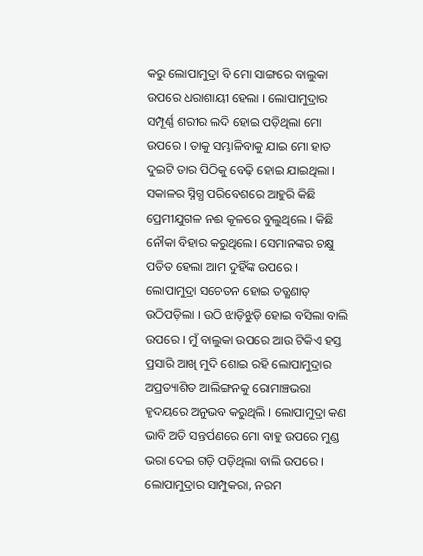କରୁ ଲୋପାମୁଦ୍ରା ବି ମୋ ସାଙ୍ଗରେ ବାଲୁକା ଉପରେ ଧରାଶାୟୀ ହେଲା । ଲୋପାମୁଦ୍ରାର ସମ୍ପୂର୍ଣ୍ଣ ଶରୀର ଲଦି ହୋଇ ପଡ଼ିଥିଲା ମୋ ଉପରେ । ତାକୁ ସମ୍ଭାଳିବାକୁ ଯାଇ ମୋ ହାତ ଦୁଇଟି ତାର ପିଠିକୁ ବେଢ଼ି ହୋଇ ଯାଇଥିଲା । ସକାଳର ସ୍ନିଗ୍ଧ ପରିବେଶରେ ଆହୁରି କିଛି ପ୍ରେମୀଯୁଗଳ ନଈ କୂଳରେ ବୁଲୁଥିଲେ । କିଛି ନୌକା ବିହାର କରୁଥିଲେ। ସେମାନଙ୍କର ଚକ୍ଷୁ ପତିତ ହେଲା ଆମ ଦୁହିଁଙ୍କ ଉପରେ । ଲୋପାମୁଦ୍ରା ସଚେତନ ହୋଇ ତତ୍କ୍ଷଣାତ୍ ଉଠିପଡ଼ିଲା । ଉଠି ଝାଡ଼ିଝୁଡ଼ି ହୋଇ ବସିଲା ବାଲି ଉପରେ । ମୁଁ ବାଲୁକା ଉପରେ ଆଉ ଟିକିଏ ହସ୍ତ ପ୍ରସାରି ଆଖି ମୁଦି ଶୋଇ ରହି ଲୋପାମୁଦ୍ରାର ଅପ୍ରତ୍ୟାଶିତ ଆଲିଙ୍ଗନକୁ ରୋମାଞ୍ଚଭରା ହୃଦୟରେ ଅନୁଭବ କରୁଥିଲି । ଲୋପାମୁଦ୍ରା କଣ ଭାବି ଅତି ସନ୍ତର୍ପଣରେ ମୋ ବାହୁ ଉପରେ ମୁଣ୍ଡ ଭରା ଦେଇ ଗଡ଼ି ପଡ଼ିଥିଲା ବାଲି ଉପରେ ।
ଲୋପାମୁଦ୍ରାର ସାମ୍ପୁକରା, ନରମ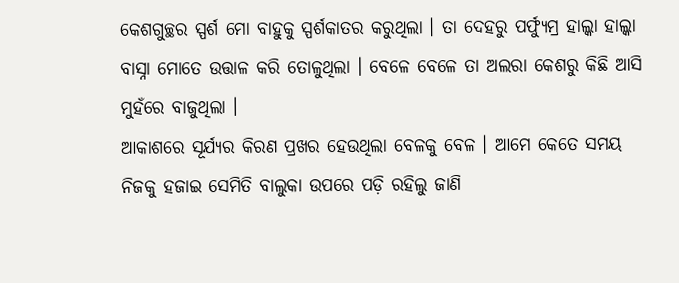କେଶଗୁଚ୍ଛର ସ୍ପର୍ଶ ମୋ ବାହୁକୁ ସ୍ପର୍ଶକାତର କରୁଥିଲା । ତା ଦେହରୁ ପର୍ଫ୍ୟୁମ୍ର ହାଲ୍କା ହାଲ୍କା ବାସ୍ନା ମୋତେ ଉତ୍ତାଳ କରି ତୋଳୁଥିଲା । ବେଳେ ବେଳେ ତା ଅଲରା କେଶରୁ କିଛି ଆସି ମୁହଁରେ ବାଜୁଥିଲା ।
ଆକାଶରେ ସୂର୍ଯ୍ୟର କିରଣ ପ୍ରଖର ହେଉଥିଲା ବେଳକୁ ବେଳ । ଆମେ କେତେ ସମୟ ନିଜକୁ ହଜାଇ ସେମିତି ବାଲୁକା ଉପରେ ପଡ଼ି ରହିଲୁ ଜାଣି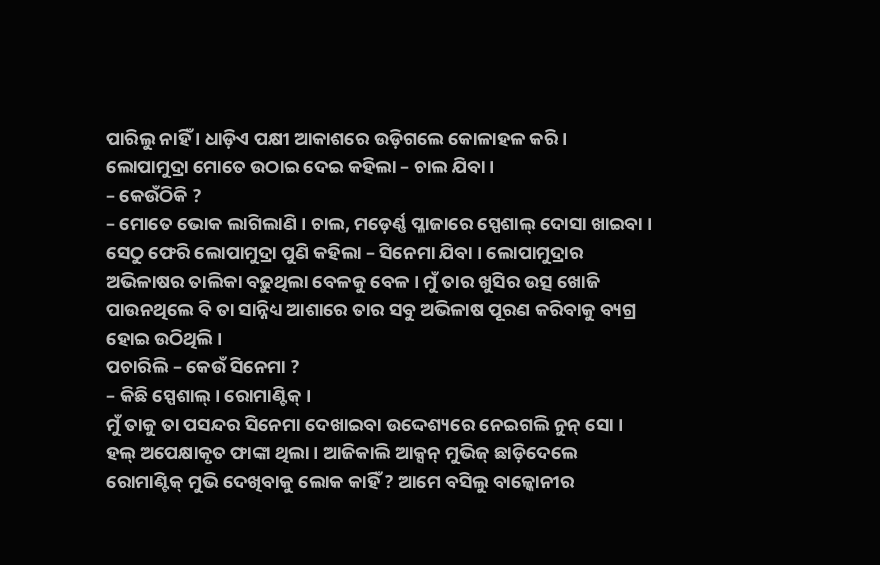ପାରିଲୁ ନାହିଁ । ଧାଡ଼ିଏ ପକ୍ଷୀ ଆକାଶରେ ଉଡ଼ିଗଲେ କୋଳାହଳ କରି । ଲୋପାମୁଦ୍ରା ମୋତେ ଉଠାଇ ଦେଇ କହିଲା – ଚାଲ ଯିବା ।
– କେଉଁଠିକି ?
– ମୋତେ ଭୋକ ଲାଗିଲାଣି । ଚାଲ, ମଡ଼େର୍ଣ୍ଣ ପ୍ଳାଜାରେ ସ୍ପେଶାଲ୍ ଦୋସା ଖାଇବା ।
ସେଠୁ ଫେରି ଲୋପାମୁଦ୍ରା ପୁଣି କହିଲା – ସିନେମା ଯିବା । ଲୋପାମୁଦ୍ରାର ଅଭିଳାଷର ତାଲିକା ବଢ଼ୁଥିଲା ବେଳକୁ ବେଳ । ମୁଁ ତାର ଖୁସିର ଉତ୍ସ ଖୋଜି ପାଉନଥିଲେ ବି ତା ସାନ୍ନିଧ୍ୟ ଆଶାରେ ତାର ସବୁ ଅଭିଳାଷ ପୂରଣ କରିବାକୁ ବ୍ୟଗ୍ର ହୋଇ ଉଠିଥିଲି ।
ପଚାରିଲି – କେଉଁ ସିନେମା ?
– କିଛି ସ୍ପେଶାଲ୍। ରୋମାଣ୍ଟିକ୍ ।
ମୁଁ ତାକୁ ତା ପସନ୍ଦର ସିନେମା ଦେଖାଇବା ଉଦ୍ଦେଶ୍ୟରେ ନେଇଗଲି ନୁନ୍ ସୋ । ହଲ୍ ଅପେକ୍ଷାକୃତ ଫାଙ୍କା ଥିଲା । ଆଜିକାଲି ଆକ୍ସନ୍ ମୁଭିଜ୍ ଛାଡ଼ିଦେଲେ ରୋମାଣ୍ଟିକ୍ ମୁଭି ଦେଖିବାକୁ ଲୋକ କାହିଁ ? ଆମେ ବସିଲୁ ବାଳ୍କୋନୀର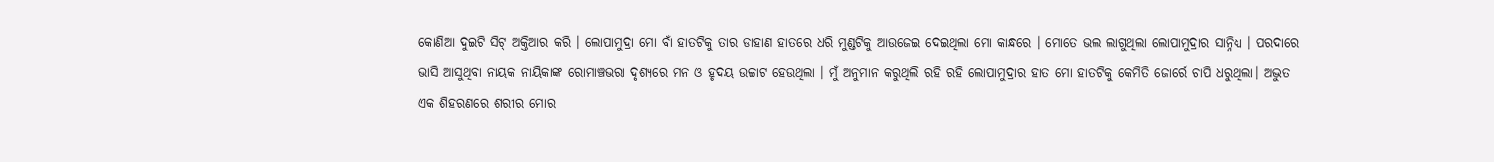କୋଣିଆ ଦୁଇଟି ସିଟ୍ ଅକ୍ତିଆର କରି । ଲୋପାମୁଦ୍ରା ମୋ ବାଁ ହାତଟିକୁ ତାର ଡାହାଣ ହାତରେ ଧରି ମୁଣ୍ଡଟିକୁ ଆଉଜେଇ ଦେଇଥିଲା ମୋ କାନ୍ଧରେ । ମୋତେ ଭଲ ଲାଗୁଥିଲା ଲୋପାମୁଦ୍ରାର ସାନ୍ନିଧ୍ୟ । ପରଦାରେ ଭାସି ଆସୁଥିବା ନାୟକ ନାୟିକାଙ୍କ ରୋମାଞ୍ଚଭରା ଦୃଶ୍ୟରେ ମନ ଓ ହୃଦୟ ଉଚ୍ଚାଟ ହେଉଥିଲା । ମୁଁ ଅନୁମାନ କରୁଥିଲି ରହି ରହି ଲୋପାମୁଦ୍ରାର ହାତ ମୋ ହାତଟିକୁ କେମିତି ଜୋର୍ରେ ଚାପି ଧରୁଥିଲା। ଅଦ୍ଭୁତ ଏକ ଶିହରଣରେ ଶରୀର ମୋର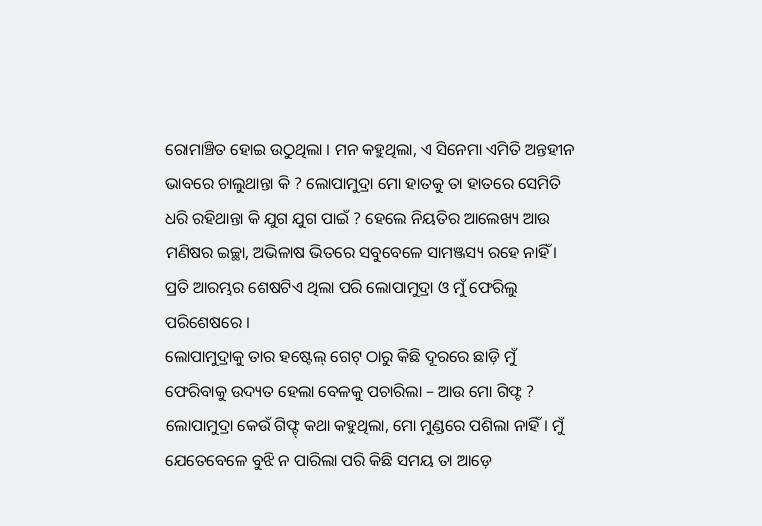ରୋମାଞ୍ଚିତ ହୋଇ ଉଠୁଥିଲା । ମନ କହୁଥିଲା, ଏ ସିନେମା ଏମିତି ଅନ୍ତହୀନ ଭାବରେ ଚାଲୁଥାନ୍ତା କି ? ଲୋପାମୁଦ୍ରା ମୋ ହାତକୁ ତା ହାତରେ ସେମିତି ଧରି ରହିଥାନ୍ତା କି ଯୁଗ ଯୁଗ ପାଇଁ ? ହେଲେ ନିୟତିର ଆଲେଖ୍ୟ ଆଉ ମଣିଷର ଇଚ୍ଛା, ଅଭିଳାଷ ଭିତରେ ସବୁବେଳେ ସାମଞ୍ଜସ୍ୟ ରହେ ନାହିଁ । ପ୍ରତି ଆରମ୍ଭର ଶେଷଟିଏ ଥିଲା ପରି ଲୋପାମୁଦ୍ରା ଓ ମୁଁ ଫେରିଲୁ ପରିଶେଷରେ ।
ଲୋପାମୁଦ୍ରାକୁ ତାର ହଷ୍ଟେଲ୍ ଗେଟ୍ ଠାରୁ କିଛି ଦୂରରେ ଛାଡ଼ି ମୁଁ ଫେରିବାକୁ ଉଦ୍ୟତ ହେଲା ବେଳକୁ ପଚାରିଲା – ଆଉ ମୋ ଗିଫ୍ଟ ?
ଲୋପାମୁଦ୍ରା କେଉଁ ଗିଫ୍ଟ୍ କଥା କହୁଥିଲା, ମୋ ମୁଣ୍ଡରେ ପଶିଲା ନାହିଁ । ମୁଁ ଯେତେବେଳେ ବୁଝି ନ ପାରିଲା ପରି କିଛି ସମୟ ତା ଆଡ଼େ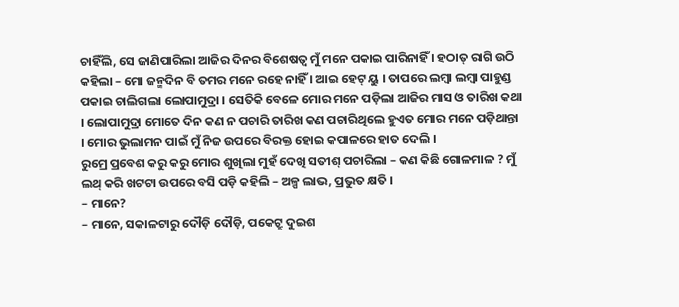ଚାହିଁଲି, ସେ ଜାଣିପାରିଲା ଆଜିର ଦିନର ବିଶେଷତ୍ୱ ମୁଁ ମନେ ପକାଇ ପାରିନାହିଁ । ହଠାତ୍ ରାଗି ଉଠି କହିଲା – ମୋ ଜନ୍ମଦିନ ବି ତମର ମନେ ରହେ ନାହିଁ । ଆଇ ହେଟ୍ ୟୁ । ତାପରେ ଲମ୍ବା ଲମ୍ବା ପାହୁଣ୍ଡ ପକାଇ ଚାଲିଗଲା ଲୋପାମୁଦ୍ରା । ସେତିକି ବେଳେ ମୋର ମନେ ପଡ଼ିଲା ଆଜିର ମାସ ଓ ତାରିଖ କଥା । ଲୋପାମୁଦ୍ରା ମୋତେ ଦିନ କଣ ନ ପଚାରି ତାରିଖ କଣ ପଚାରିଥିଲେ ହୁଏତ ମୋର ମନେ ପଡ଼ିଥାନ୍ତା । ମୋର ଭୁଲାମନ ପାଇଁ ମୁଁ ନିଜ ଉପରେ ବିରକ୍ତ ହୋଇ କପାଳରେ ହାତ ଦେଲି ।
ରୁମ୍ରେ ପ୍ରବେଶ କରୁ କରୁ ମୋର ଶୁଖିଲା ମୁହଁ ଦେଖି ସତୀଶ୍ ପଚାରିଲା – କଣ କିଛି ଗୋଳମାଳ ? ମୁଁ ଲଥ୍ କରି ଖଟଟା ଉପରେ ବସି ପଡ଼ି କହିଲି – ଅଳ୍ପ ଲାଭ, ପ୍ରଭୁତ କ୍ଷତି ।
– ମାନେ?
– ମାନେ, ସକାଳଟାରୁ ଦୌଡ଼ି ଦୌଡ଼ି, ପକେଟ୍ରୁ ଦୁଇଶ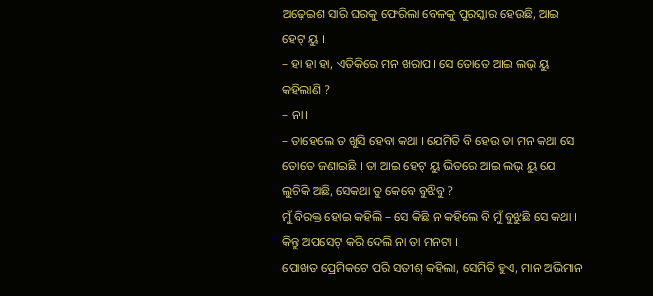ଅଢ଼େଇଶ ସାରି ଘରକୁ ଫେରିଲା ବେଳକୁ ପୁରସ୍କାର ହେଉଛି, ଆଇ ହେଟ୍ ୟୁ ।
– ହା ହା ହା, ଏତିକିରେ ମନ ଖରାପ। ସେ ତୋତେ ଆଇ ଲଭ୍ ୟୁ କହିଲାଣି ?
– ନା।
– ତାହେଲେ ତ ଖୁସି ହେବା କଥା । ଯେମିତି ବି ହେଉ ତା ମନ କଥା ସେ ତୋତେ ଜଣାଇଛି । ତା ଆଇ ହେଟ୍ ୟୁ ଭିତରେ ଆଇ ଲଭ୍ ୟୁ ଯେ ଲୁଚିକି ଅଛି, ସେକଥା ତୁ କେବେ ବୁଝିବୁ ?
ମୁଁ ବିରକ୍ତ ହୋଇ କହିଲି – ସେ କିଛି ନ କହିଲେ ବି ମୁଁ ବୁଝୁଛି ସେ କଥା । କିନ୍ତୁ ଅପସେଟ୍ କରି ଦେଲି ନା ତା ମନଟା ।
ପୋଖତ ପ୍ରେମିକଟେ ପରି ସତୀଶ୍ କହିଲା, ସେମିତି ହୁଏ, ମାନ ଅଭିମାନ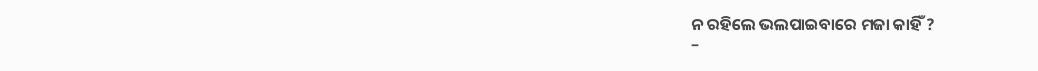ନ ରହିଲେ ଭଲପାଇବାରେ ମଜା କାହିଁ ?
–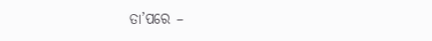ତା’ପରେ –